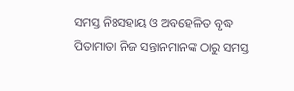ସମସ୍ତ ନିଃସହାୟ ଓ ଅବହେଳିତ ବୃଦ୍ଧ ପିତାମାତା ନିଜ ସନ୍ତାନମାନଙ୍କ ଠାରୁ ସମସ୍ତ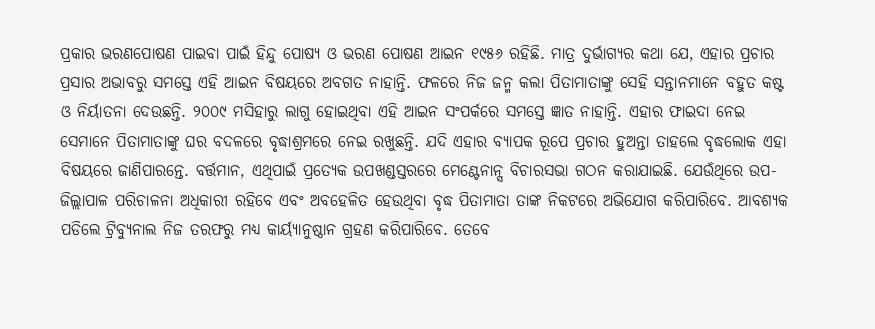ପ୍ରକାର ଭରଣପୋଷଣ ପାଇବା ପାଇଁ ହିନ୍ଦୁ ପୋଷ୍ୟ ଓ ଭରଣ ପୋଷଣ ଆଇନ ୧୯୫୬ ରହିଛି. ମାତ୍ର ଦୁର୍ଭାଗ୍ୟର କଥା ଯେ, ଏହାର ପ୍ରଚାର ପ୍ରସାର ଅଭାବରୁ ସମସ୍ତେ ଏହି ଆଇନ ବିଷୟରେ ଅବଗତ ନାହାନ୍ତି. ଫଳରେ ନିଜ ଜନ୍ମ କଲା ପିତାମାତାଙ୍କୁ ସେହି ସନ୍ତାନମାନେ ବହୁତ କଷ୍ଟ ଓ ନିର୍ୟାତନା ଦେଉଛନ୍ତି. ୨୦୦୯ ମସିହାରୁ ଲାଗୁ ହୋଇଥିବା ଏହି ଆଇନ ସଂପର୍କରେ ସମସ୍ତେ ଜ୍ଞାତ ନାହାନ୍ତି. ଏହାର ଫାଇଦା ନେଇ ସେମାନେ ପିତାମାତାଙ୍କୁ ଘର ବଦଳରେ ବୃଦ୍ଧାଶ୍ରମରେ ନେଇ ରଖୁଛନ୍ତି. ଯଦି ଏହାର ବ୍ୟାପକ ରୂପେ ପ୍ରଚାର ହୁଅନ୍ତା ତାହଲେ ବୃଦ୍ଧଲୋକ ଏହା ବିଷୟରେ ଜାଣିପାରନ୍ତେ. ବର୍ତ୍ତମାନ, ଏଥିପାଇଁ ପ୍ରତ୍ୟେକ ଉପଖଣ୍ଡସ୍ତରରେ ମେଣ୍ଟେନାନ୍ସ ବିଚାରସଭା ଗଠନ କରାଯାଇଛି. ଯେଉଁଥିରେ ଉପ-ଜିଲ୍ଲାପାଳ ପରିଚାଳନା ଅଧିକାରୀ ରହିବେ ଏବଂ ଅବହେଳିତ ହେଉଥିବା ବୃଦ୍ଧ ପିତାମାତା ତାଙ୍କ ନିକଟରେ ଅଭିଯୋଗ କରିପାରିବେ. ଆବଶ୍ୟକ ପଡିଲେ ଟ୍ରିବ୍ୟୁନାଲ ନିଜ ତରଫରୁ ମଧ୍ୟ କାର୍ୟ୍ୟାନୁଷ୍ଠାନ ଗ୍ରହଣ କରିପାରିବେ. ତେବେ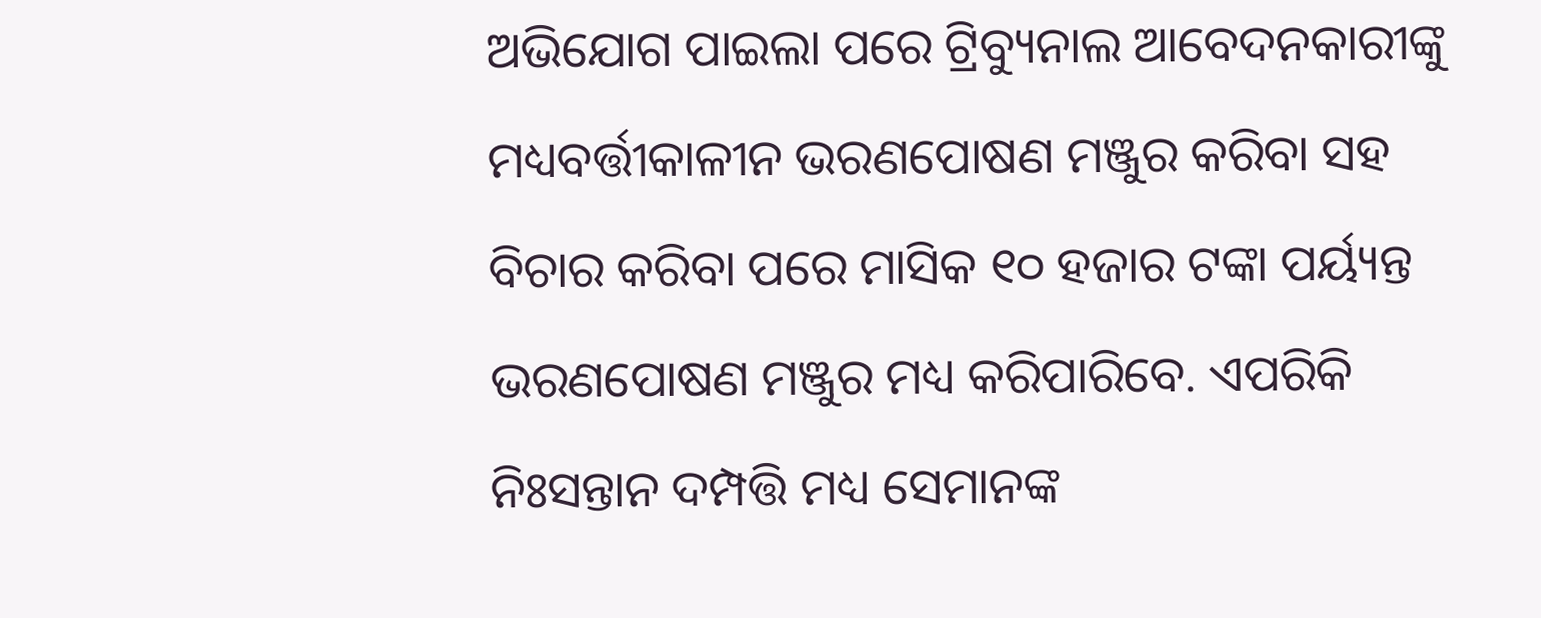ଅଭିଯୋଗ ପାଇଲା ପରେ ଟ୍ରିବ୍ୟୁନାଲ ଆବେଦନକାରୀଙ୍କୁ ମଧ୍ୟବର୍ତ୍ତୀକାଳୀନ ଭରଣପୋଷଣ ମଞ୍ଜୁର କରିବା ସହ ବିଚାର କରିବା ପରେ ମାସିକ ୧୦ ହଜାର ଟଙ୍କା ପର୍ୟ୍ୟନ୍ତ ଭରଣପୋଷଣ ମଞ୍ଜୁର ମଧ୍ୟ କରିପାରିବେ. ଏପରିକି ନିଃସନ୍ତାନ ଦମ୍ପତ୍ତି ମଧ୍ୟ ସେମାନଙ୍କ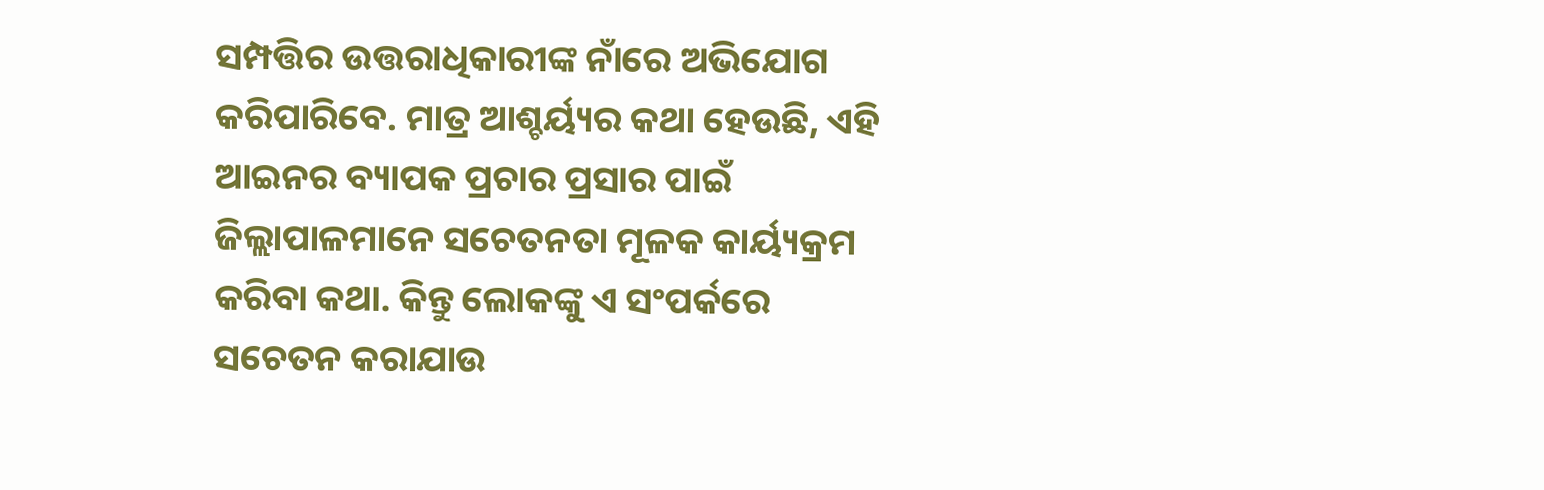ସମ୍ପତ୍ତିର ଉତ୍ତରାଧିକାରୀଙ୍କ ନାଁରେ ଅଭିଯୋଗ କରିପାରିବେ. ମାତ୍ର ଆଶ୍ଚର୍ୟ୍ୟର କଥା ହେଉଛି, ଏହି ଆଇନର ବ୍ୟାପକ ପ୍ରଚାର ପ୍ରସାର ପାଇଁ ଜିଲ୍ଲାପାଳମାନେ ସଚେତନତା ମୂଳକ କାର୍ୟ୍ୟକ୍ରମ କରିବା କଥା. କିନ୍ତୁ ଲୋକଙ୍କୁ ଏ ସଂପର୍କରେ ସଚେତନ କରାଯାଉ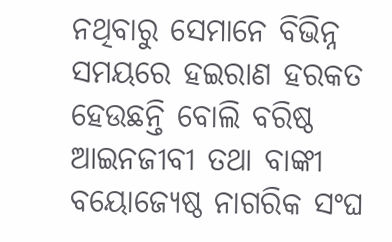ନଥିବାରୁ ସେମାନେ ବିଭିନ୍ନ ସମୟରେ ହଇରାଣ ହରକତ ହେଉଛନ୍ତି ବୋଲି ବରିଷ୍ଠ ଆଇନଜୀବୀ ତଥା ବାଙ୍କୀ ବୟୋଜ୍ୟେଷ୍ଠ ନାଗରିକ ସଂଘ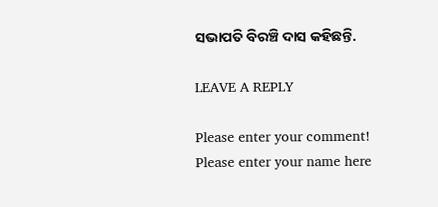ସଭାପତି ବିରଞ୍ଚି ଦାସ କହିଛନ୍ତି.

LEAVE A REPLY

Please enter your comment!
Please enter your name here